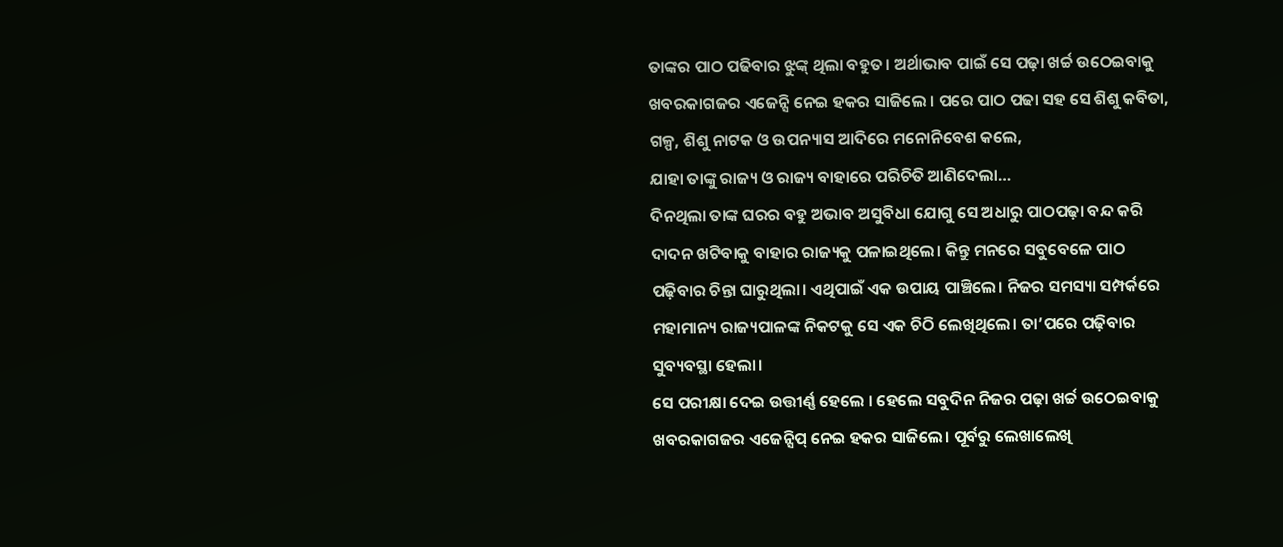ତାଙ୍କର ପାଠ ପଢିବାର ଝୁଙ୍କ୍ ଥିଲା ବହୁତ। ଅର୍ଥାଭାବ ପାଇଁ ସେ ପଢ଼ା ଖର୍ଚ୍ଚ ଉଠେଇବାକୁ ଖବରକାଗଜର ଏଜେନ୍ସି ନେଇ ହକର ସାଜିଲେ । ପରେ ପାଠ ପଢା ସହ ସେ ଶିଶୁ କବିତା, ଗଳ୍ପ, ଶିଶୁ ନାଟକ ଓ ଉପନ୍ୟାସ ଆଦିରେ ମନୋନିବେଶ କଲେ,
ଯାହା ତାଙ୍କୁ ରାଜ୍ୟ ଓ ରାଜ୍ୟ ବାହାରେ ପରିଚିତି ଆଣିଦେଲା…
ଦିନଥିଲା ତାଙ୍କ ଘରର ବହୁ ଅଭାବ ଅସୁବିଧା ଯୋଗୁ ସେ ଅଧାରୁ ପାଠପଢ଼ା ବନ୍ଦ କରି ଦାଦନ ଖଟିବାକୁ ବାହାର ରାଜ୍ୟକୁ ପଳାଇଥିଲେ। କିନ୍ତୁ ମନରେ ସବୁବେଳେ ପାଠ ପଢ଼ିବାର ଚିନ୍ତା ଘାରୁଥିଲା। ଏଥିପାଇଁ ଏକ ଉପାୟ ପାଞ୍ଚିଲେ। ନିଜର ସମସ୍ୟା ସମ୍ପର୍କରେ ମହାମାନ୍ୟ ରାଜ୍ୟପାଳଙ୍କ ନିକଟକୁ ସେ ଏକ ଚିଠି ଲେଖିଥିଲେ। ତା’ପରେ ପଢ଼ିବାର ସୁବ୍ୟବସ୍ଥା ହେଲା।
ସେ ପରୀକ୍ଷା ଦେଇ ଉତ୍ତୀର୍ଣ୍ଣ ହେଲେ । ହେଲେ ସବୁଦିନ ନିଜର ପଢ଼ା ଖର୍ଚ୍ଚ ଉଠେଇବାକୁ ଖବରକାଗଜର ଏଜେନ୍ସିପ୍ ନେଇ ହକର ସାଜିଲେ। ପୂର୍ବରୁ ଲେଖାଲେଖି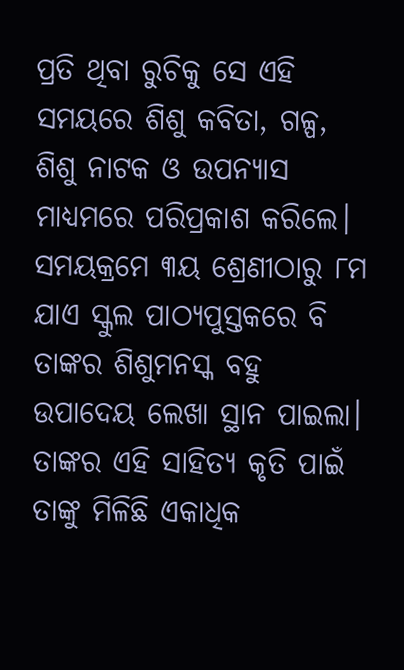ପ୍ରତି ଥିବା ରୁଚିକୁ ସେ ଏହି ସମୟରେ ଶିଶୁ କବିତା, ଗଳ୍ପ, ଶିଶୁ ନାଟକ ଓ ଉପନ୍ୟାସ ମାଧ୍ୟମରେ ପରିପ୍ରକାଶ କରିଲେ। ସମୟକ୍ରମେ ୩ୟ ଶ୍ରେଣୀଠାରୁ ୮ମ ଯାଏ ସ୍କୁଲ ପାଠ୍ୟପୁସ୍ତକରେ ବି ତାଙ୍କର ଶିଶୁମନସ୍କ ବହୁ ଉପାଦେୟ ଲେଖା ସ୍ଥାନ ପାଇଲା। ତାଙ୍କର ଏହି ସାହିତ୍ୟ କୃତି ପାଇଁ ତାଙ୍କୁ ମିଳିଛି ଏକାଧିକ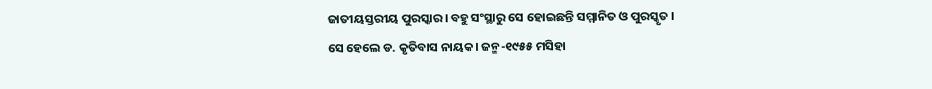ଜାତୀୟସ୍ତରୀୟ ପୁରସ୍କାର। ବହୁ ସଂସ୍ଥାରୁ ସେ ହୋଇଛନ୍ତି ସମ୍ମାନିତ ଓ ପୁରସ୍କୃତ ।
ସେ ହେଲେ ଡ. କୃତିବାସ ନାୟକ। ଜନ୍ମ-୧୯୫୫ ମସିହା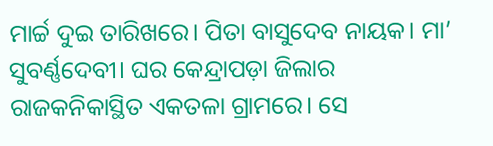ମାର୍ଚ୍ଚ ଦୁଇ ତାରିଖରେ। ପିତା ବାସୁଦେବ ନାୟକ। ମା’ ସୁବର୍ଣ୍ଣଦେବୀ। ଘର କେନ୍ଦ୍ରାପଡ଼ା ଜିଲାର ରାଜକନିକାସ୍ଥିତ ଏକତଳା ଗ୍ରାମରେ। ସେ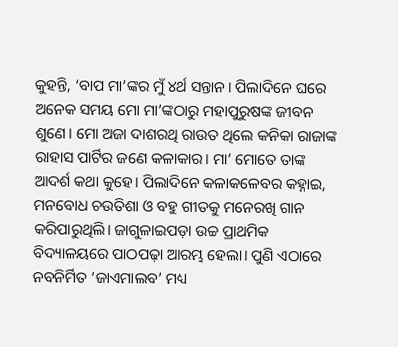କୁହନ୍ତି, ‘ବାପ ମା’ଙ୍କର ମୁଁ ୪ର୍ଥ ସନ୍ତାନ। ପିଲାଦିନେ ଘରେ ଅନେକ ସମୟ ମୋ ମା’ଙ୍କଠାରୁ ମହାପୁରୁଷଙ୍କ ଜୀବନ ଶୁଣେ। ମୋ ଅଜା ଦାଶରଥି ରାଉତ ଥିଲେ କନିକା ରାଜାଙ୍କ ରାହାସ ପାର୍ଟିର ଜଣେ କଳାକାର। ମା’ ମୋତେ ତାଙ୍କ ଆଦର୍ଶ କଥା କୁହେ। ପିଲାଦିନେ କଳାକଳେବର କହ୍ନାଇ, ମନବୋଧ ଚଉତିଶା ଓ ବହୁ ଗୀତକୁ ମନେରଖି ଗାନ କରିପାରୁଥିଲି। ଜାଗୁଳାଇପଡ଼ା ଉଚ୍ଚ ପ୍ରାଥମିକ ବିଦ୍ୟାଳୟରେ ପାଠପଢ଼ା ଆରମ୍ଭ ହେଲା। ପୁଣି ଏଠାରେ ନବନିର୍ମିତ ‘ଜାଏମାଲବ’ ମଧ୍ୟ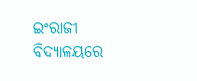ଇଂରାଜୀ ବିଦ୍ୟାଳୟରେ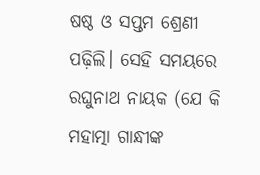ଷଷ୍ଠ ଓ ସପ୍ତମ ଶ୍ରେଣୀ ପଢ଼ିଲି। ସେହି ସମୟରେ ରଘୁନାଥ ନାୟକ (ଯେ କି ମହାତ୍ମା ଗାନ୍ଧୀଙ୍କ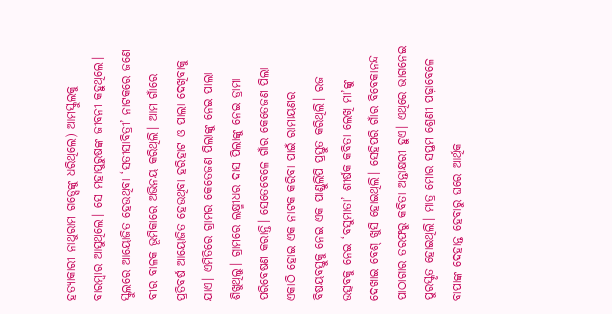ହତ୍ୟାକାରୀ ନାଥୁରାମ ଗଡ୍ସେଙ୍କୁ ଧରିଥିଲେ) ଆମସ୍କୁଲକୁ ବାରମ୍ବାର ଆସୁଥିଲେ। ସେ ମହାପୁରୁଷଙ୍କ ଜୀବନୀ କହୁଥିଲେ। ସ୍କୁଲରେ ଆୟୋଜିତ ହେଉଥିବା ‘ସତୀସାବିତ୍ରୀ’ ନାଟକରେ ଜଣେ ବୀର ବାଳକ ଭୂମିକାରେ ଅଭିନୟ କରିଥିଲି। ଆମ ଗାଁରେ ପ୍ରତିବର୍ଷ ଆୟୋଜିତ ହେଉଥିବା ହରିହାଟ ଓ ପାଲା ଦେଖିବାକୁ ଯାଏ। ଏମିତିରେ ଗ୍ରାମର କେତେଜଣ ପିଲାଙ୍କୁ ନେଇ ପାଲା ଶିଖୁଥିଲୁ। ଗ୍ରାମରେ ଲକ୍ଷ୍ମୀଧର ଦାସ ପିଲାଙ୍କୁ ନେଇ ଡ୍ରାମା ପରିବେଷଣ କରାନ୍ତି। ସେତେବେଳେ ଗାଁର କେତେଜଣ ପିଲା ଏକାଠି ହୋଇ ଏକ ନାଟକ କରିବା ପାଇଁ ରାମାୟଣର ବିଷୟବସ୍ତୁକୁ ନେଇ ଏକ ପାଣ୍ଡୁଲିପି ପ୍ରସ୍ତୁତ କରିଥିଲି। ରଜ ଉତ୍ସବକୁ ନେଇ ‘ବସୁମାତା’ ଶୀର୍ଷକ କବିତା ଲେଖି ମା’ଙ୍କୁ ଦେଖାଇ ବେଶ୍ ଖୁସି ହୋଇଥିଲି। ସେହିପରି ଗାଁର ବିବେକାନନ୍ଦ ପାଠାଗାର ତରଫରୁ କବିତା ଅନ୍ତାକ୍ଷରୀ ହୁଏ। ଏଥିରେ ଭାଗନେଇ ପୁରସ୍କୃତ ହୋଇଥିଲି। ମାତ୍ର ମୋର ସପ୍ତମ ଶ୍ରେଣୀ ପଢ଼ାବେଳେ ବାପାଙ୍କ ଦେହାନ୍ତ ହେବାରୁ ଘରେ ଆର୍ଥିକ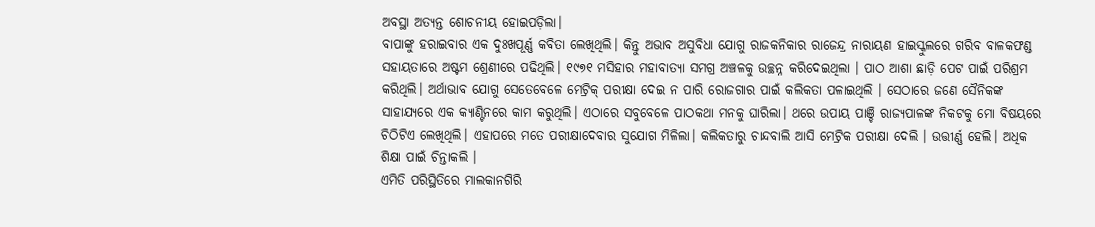ଅବସ୍ଥା ଅତ୍ୟନ୍ତ ଶୋଚନୀୟ ହୋଇପଡ଼ିଲା।
ବାପାଙ୍କୁ ହରାଇବାର ଏକ ଦୁଃଖପୂର୍ଣ୍ଣ କବିତା ଲେଖିଥିଲି। କିନ୍ତୁ ଅଭାବ ଅସୁବିଧା ଯୋଗୁ ରାଜକନିକାର ରାଜେନ୍ଦ୍ର ନାରାୟଣ ହାଇସ୍କୁଲରେ ଗରିବ ବାଳକଫଣ୍ଡ ସହାୟତାରେ ଅଷ୍ଟମ ଶ୍ରେଣୀରେ ପଢିଥିଲି। ୧୯୭୧ ମସିହାର ମହାବାତ୍ୟା ସମଗ୍ର ଅଞ୍ଚଳକୁ ଉଚ୍ଛନ୍ନ କରିଦେଇଥିଲା । ପାଠ ଆଶା ଛାଡ଼ି ପେଟ ପାଇଁ ପରିଶ୍ରମ କରିଥିଲି। ଅର୍ଥାଭାବ ଯୋଗୁ ସେତେବେଳେ ମେଟ୍ରିକ୍ ପରୀକ୍ଷା ଦେଇ ନ ପାରି ରୋଜଗାର ପାଇଁ କଲିକତା ପଳାଇଥିଲି । ସେଠାରେ ଜଣେ ସୈନିକଙ୍କ ସାହାଯ୍ୟରେ ଏକ କ୍ୟାଣ୍ଟିନରେ କାମ କରୁଥିଲି। ଏଠାରେ ସବୁବେଳେ ପାଠକଥା ମନକୁ ଘାରିଲା। ଥରେ ଉପାୟ ପାଞ୍ଚି ରାଜ୍ୟପାଳଙ୍କ ନିକଟକୁ ମୋ ବିଷୟରେ ଚିଠିଟିଏ ଲେଖିଥିଲି। ଏହାପରେ ମତେ ପରୀକ୍ଷାଦେବାର ସୁଯୋଗ ମିଳିଲା। କଲିକତାରୁ ଚାନ୍ଦବାଲି ଆସି ମେଟ୍ରିକ ପରୀକ୍ଷା ଦେଲି । ଉତ୍ତୀର୍ଣ୍ଣ ହେଲି। ଅଧିକ ଶିକ୍ଷା ପାଇଁ ଚିନ୍ତାକଲି ।
ଏମିତି ପରିସ୍ଥିତିରେ ମାଲକାନଗିରି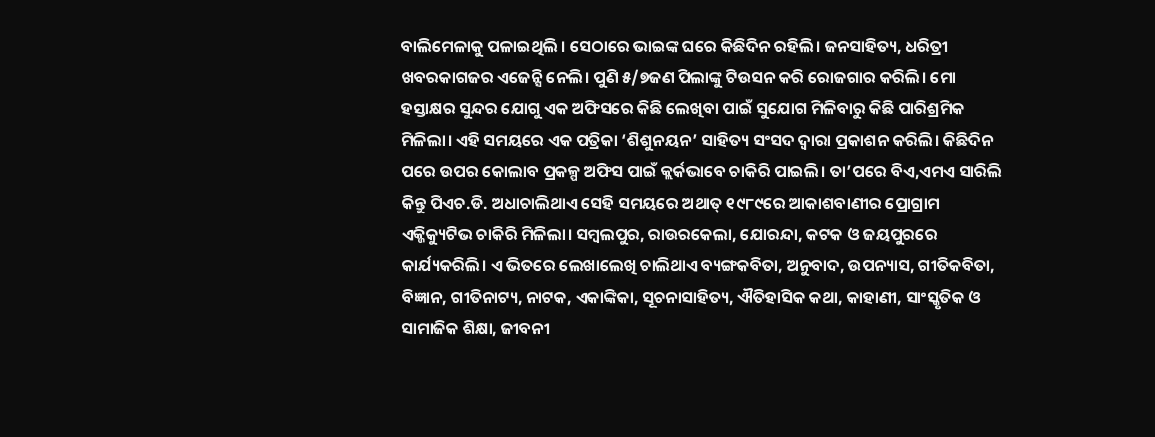ବାଲିମେଳାକୁ ପଳାଇଥିଲି । ସେଠାରେ ଭାଇଙ୍କ ଘରେ କିଛିଦିନ ରହିଲି। ଜନସାହିତ୍ୟ, ଧରିତ୍ରୀ ଖବରକାଗଜର ଏଜେନ୍ସି ନେଲି। ପୁଣି ୫/୭ଜଣ ପିଲାଙ୍କୁ ଟିଉସନ କରି ରୋଜଗାର କରିଲି। ମୋ ହସ୍ତାକ୍ଷର ସୁନ୍ଦର ଯୋଗୁ ଏକ ଅଫିସରେ କିଛି ଲେଖିବା ପାଇଁ ସୁଯୋଗ ମିଳିବାରୁ କିଛି ପାରିଶ୍ରମିକ ମିଳିଲା। ଏହି ସମୟରେ ଏକ ପତ୍ରିକା ‘ଶିଶୁନୟନ’ ସାହିତ୍ୟ ସଂସଦ ଦ୍ୱାରା ପ୍ରକାଶନ କରିଲି। କିଛିଦିନ ପରେ ଉପର କୋଲାବ ପ୍ରକଳ୍ପ ଅଫିସ ପାଇଁ କ୍ଲର୍କଭାବେ ଚାକିରି ପାଇଲି। ତା’ପରେ ବିଏ,ଏମଏ ସାରିଲି କିନ୍ତୁ ପିଏଚ.ଡି. ଅଧାଚାଲିଥାଏ ସେହି ସମୟରେ ଅଥାତ୍ ୧୯୮୯ରେ ଆକାଶବାଣୀର ପ୍ରୋଗ୍ରାମ ଏକ୍ଜିକ୍ୟୁଟିଭ ଚାକିରି ମିଳିଲା। ସମ୍ବଲପୁର, ରାଉରକେଲା, ଯୋରନ୍ଦା, କଟକ ଓ ଜୟପୁରରେ କାର୍ଯ୍ୟକରିଲି। ଏ ଭିତରେ ଲେଖାଲେଖି ଚାଲିଥାଏ ବ୍ୟଙ୍ଗକବିତା, ଅନୁବାଦ, ଉପନ୍ୟାସ, ଗୀତିକବିତା, ବିଜ୍ଞାନ, ଗୀତିନାଟ୍ୟ, ନାଟକ, ଏକାଙ୍କିକା, ସୂଚନାସାହିତ୍ୟ, ଐତିହାସିକ କଥା, କାହାଣୀ, ସାଂସ୍କୃତିକ ଓ ସାମାଜିକ ଶିକ୍ଷା, ଜୀବନୀ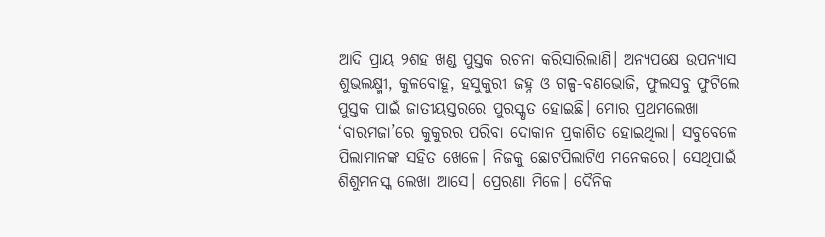ଆଦି ପ୍ରାୟ ୨ଶହ ଖଣ୍ଡ ପୁସ୍ତକ ରଚନା କରିସାରିଲାଣି। ଅନ୍ୟପକ୍ଷେ ଉପନ୍ୟାସ ଶୁଭଲକ୍ଷ୍ମୀ, କୁଳବୋହୂ, ହସୁକୁରୀ ଜହ୍ନ ଓ ଗଳ୍ପ-ବଣଭୋଜି, ଫୁଲସବୁ ଫୁଟିଲେ ପୁସ୍ତକ ପାଇଁ ଜାତୀୟସ୍ତରରେ ପୁରସ୍କୃତ ହୋଇଛି। ମୋର ପ୍ରଥମଲେଖା ‘ବାରମଜା’ରେ କୁକୁରର ପରିବା ଦୋକାନ ପ୍ରକାଶିତ ହୋଇଥିଲା। ସବୁବେଳେ ପିଲାମାନଙ୍କ ସହିତ ଖେଳେ। ନିଜକୁ ଛୋଟପିଲାଟିଏ ମନେକରେ। ସେଥିପାଇଁ ଶିଶୁମନସ୍କ ଲେଖା ଆସେ। ପ୍ରେରଣା ମିଳେ। ଦୈନିକ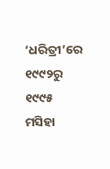‘ଧରିତ୍ରୀ’ରେ ୧୯୯୨ରୁ ୧୯୯୫ ମସିହା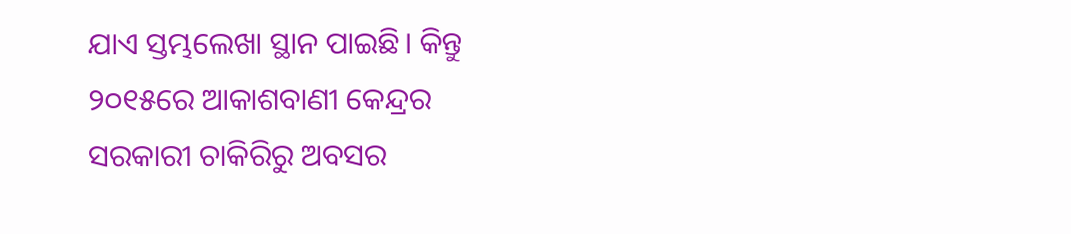ଯାଏ ସ୍ତମ୍ଭଲେଖା ସ୍ଥାନ ପାଇଛି। କିନ୍ତୁ ୨୦୧୫ରେ ଆକାଶବାଣୀ କେନ୍ଦ୍ରର ସରକାରୀ ଚାକିରିରୁ ଅବସର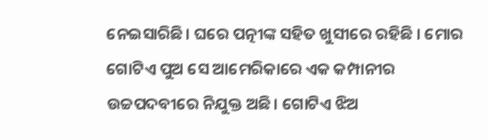ନେଇସାରିଛି। ଘରେ ପତ୍ନୀଙ୍କ ସହିତ ଖୁସୀରେ ରହିଛି । ମୋର ଗୋଟିଏ ପୁଅ ସେ ଆମେରିକାରେ ଏକ କମ୍ପାନୀର ଉଚ୍ଚପଦବୀରେ ନିଯୁକ୍ତ ଅଛି। ଗୋଟିଏ ଝିଅ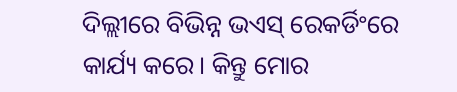ଦିଲ୍ଲୀରେ ବିଭିନ୍ନ ଭଏସ୍ ରେକର୍ଡିଂରେ କାର୍ଯ୍ୟ କରେ। କିନ୍ତୁ ମୋର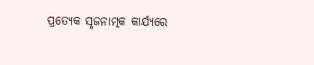ପ୍ରତ୍ୟେକ ସୃଜନାତ୍ମକ କାର୍ଯ୍ୟରେ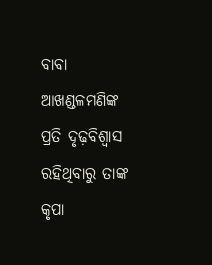ବାବା ଆଖଣ୍ଡଳମଣିଙ୍କ ପ୍ରତି ଦୃଢ଼ବିଶ୍ୱାସ ରହିଥିବାରୁ ତାଙ୍କ କୃପା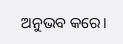ଅନୁଭବ କରେ।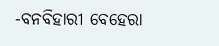-ବନବିହାରୀ ବେହେରା